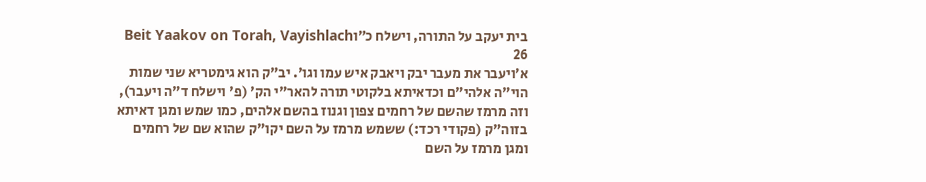בית יעקב על התורה, וישלח כ״וBeit Yaakov on Torah, Vayishlach 26
א׳ויעבר את מעבר יבק ויאבק איש עמו וגו'. יב"ק הוא גימטריא שני שמות הוי"ה אלהי"ם וכדאיתא בלקוטי תורה להאר"י הק' (פ' וישלח ד"ה ויעבר), וזה מרמז שהשם של רחמים צפון וגנוז בהשם אלהים, כמו שמש ומגן דאיתא בזוה"ק (פקודי רכד:) ששמש מרמז על השם יקו"ק שהוא שם של רחמים ומגן מרמז על השם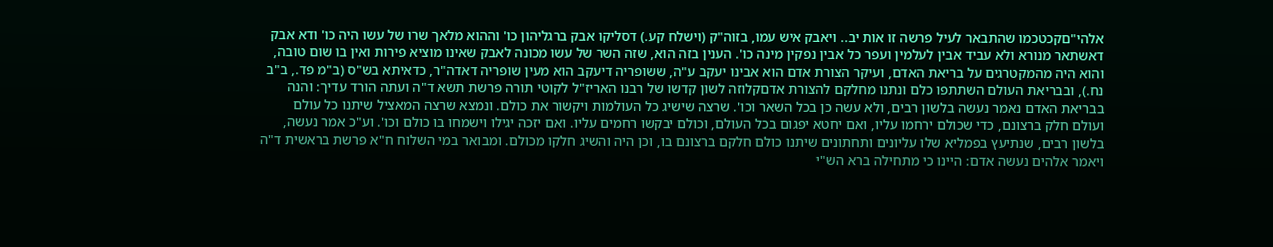אלהי"םקכטכמו שהתבאר לעיל פרשה זו אות יב.. ויאבק איש עמו, בזוה"ק (וישלח קע.) דסליקו אבק ברגליהון כו' וההוא מלאך שרו של עשו היה כו' ודא אבק דאשתאר מנורא ולא עביד אבין לעלמין ועפר כל אבין נפקין מינה כו'. הענין בזה הוא, שזה השר של עשו מכונה לאבק שאינו מוציא פירות ואין בו שום טובה, והוא היה מהמקטרגים על בריאת האדם, ועיקר הצורת אדם הוא אבינו יעקב ע"ה, ששופריה דיעקב הוא מעין שופריה דאדה"ר, כדאיתא בש"ס (ב"מ פד., ב"ב נח.), ובבריאת העולם השתתפו כלם ונתנו מחלקם להצורת אדםקלוזה לשון קדשו של רבנו האריז"ל לקוטי תורה פרשת תשא ד"ה ועתה הורד עדיך: והנה בבריאת האדם נאמר נעשה בלשון רבים, ולא עשה כן בכל השאר וכו'. שרצה שישיג כל העולמות ויקשור את כולם. ונמצא שרצה המאציל שיתנו כל עולם ועולם חלק ברצונם, כדי שכולם ירחמו עליו, ואם יחטא יפגום בכל העולם, וכולם יבקשו רחמים עליו. ואם יזכה יגילו וישמחו בו כולם וכו'. וע"כ אמר נעשה, בלשון רבים, שנתיעץ בפמליא שלו עליונים ותחתונים שיתנו כולם חלקם ברצונם בו, וכן היה והשיג חלקו מכולם. ומבואר במי השלוח ח"א פרשת בראשית ד"ה ויאמר אלהים נעשה אדם: היינו כי מתחילה ברא הש"י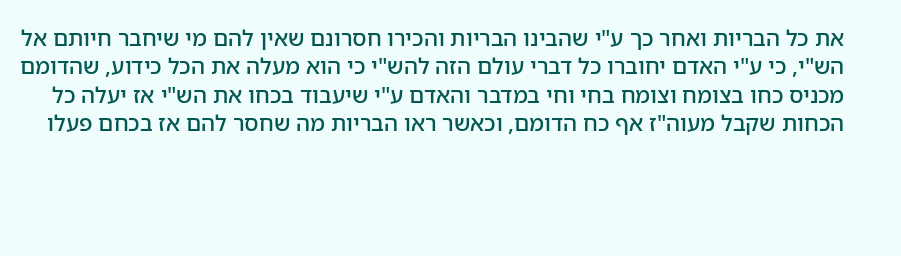את כל הבריות ואחר כך ע"י שהבינו הבריות והכירו חסרונם שאין להם מי שיחבר חיותם אל הש"י, כי ע"י האדם יחוברו כל דברי עולם הזה להש"י כי הוא מעלה את הכל כידוע, שהדומם מכניס כחו בצומח וצומח בחי וחי במדבר והאדם ע"י שיעבוד בכחו את הש"י אז יעלה כל הכחות שקבל מעוה"ז אף כח הדומם, וכאשר ראו הבריות מה שחסר להם אז בכחם פעלו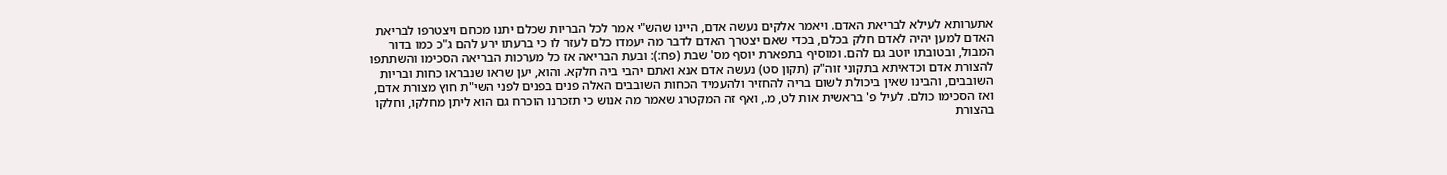אתערותא לעילא לבריאת האדם. ויאמר אלקים נעשה אדם, היינו שהש"י אמר לכל הבריות שכלם יתנו מכחם ויצטרפו לבריאת האדם למען יהיה לאדם חלק בכלם, בכדי שאם יצטרך האדם לדבר מה יעמדו כלם לעזר לו כי ברעתו ירע להם ג"כ כמו בדור המבול, ובטובתו יוטב גם להם. ומוסיף בתפארת יוסף מס' שבת (פח:): ובעת הבריאה אז כל מערכות הבריאה הסכימו והשתתפו להצורת אדם וכדאיתא בתקוני זוה"ק (תקון סט) נעשה אדם אנא ואתם יהבי ביה חלקא. והוא, יען שראו שנבראו כחות ובריות השובבים, והבינו שאין ביכולת לשום בריה להחזיר ולהעמיד הכחות השובבים האלה פנים בפנים לפני השי"ת חוץ מצורת אדם, ואז הסכימו כולם. לעיל פ' בראשית אות לט, מ., ואף זה המקטרג שאמר מה אנוש כי תזכרנו הוכרח גם הוא ליתן מחלקו, וחלקו בהצורת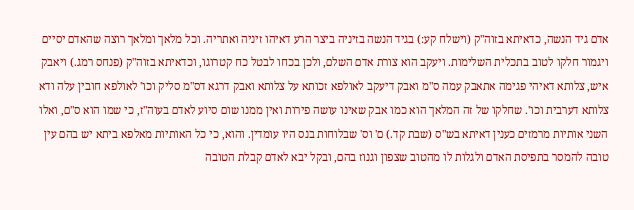אדם גיד הנשה, כדאיתא בזוה"ק (וישלח קע:) בגיד הנשה בזיניה ביצר הרע דאיהו זיניה ואתריה. וכל מלאך ומלאך רוצה שהאדם יסיים ויגמור חלקו לטוב בתכלית השלימות. ויעקב הוא צורת אדם השלם, ולכן בכחו לבטל כח קטרוגו, וכדאיתא בזוה"ק (פנחס רמג.) ויאבק איש, צלותא דאיהי פגימה אתאבק עמה ס"מ ואבק דיעקב לאולפא זכותא על צלותא ואבק דרגא דס"מ סליק וכו' לאולפא חובין עלה ודא צלותא דערבית וכו'. שחלקו של זה המלאך הוא כמו אבק שאינו עושה פירות ואין ממנו שום סיוע לאדם בעוה"ז, כי שמו הוא ס"ם, ואלו השני אותיות מרמזים כענין דאיתא בש"ס (שבת קד.) ם' וס' שבלוחות בנס היו עומדין. והוא, כי כל האותיות מאלפא ביתא יש בהם עין טובה להמסר בתפיסת האדם ולגלות לו מהטוב שצפון וגנוז בהם, ובקל יבא לאדם קבלת הטובה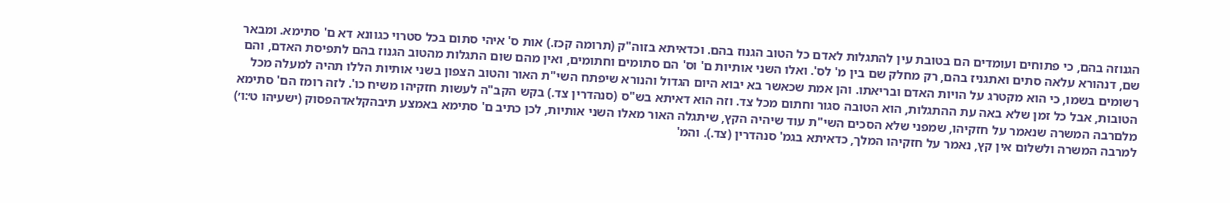הגנוזה בהם, כי פתוחים ועומדים הם בטובת עין להתגלות לאדם כל הטוב הגנוז בהם. וכדאיתא בזוה"ק (תרומה קכז.) אות ס' איהי סתום בכל סטרוי כגוונא דא ם' סתימא. ומבאר שם, דנהורא עלאה סתים ואתגניז בהם, רק מחלק שם בין מ' לס'. ואלו השני אותיות ם' וס' הם סתומים וחתומים, ואין מהם שום התגלות מהטוב הגנוז בהם לתפיסת האדם, והם רשומים בשמו, כי הוא מקטרג על הויות האדם ובריאתו. והן אמת שכאשר בא יבוא היום הגדול והנורא שיפתח השי"ת האור והטוב הצפון בשני אותיות הללו תהיה למעלה מכל הטובות, אבל כל זמן שלא באה עת ההתגלות, הוא הטובה סגור וחתום מכל צד. וזה הוא דאיתא בש"ס (סנהדרין צד.) בקש הקב"ה לעשות חזקיהו משיח כו'. לזה רומז הם' סתימא מלםרבה המשרה שנאמר על חזקיהו, שמפני שלא הסכים השי"ת עוד שיהיה הקץ, שיתגלה האור מאלו השני אותיות, לכן כתיב ם' סתימא באמצע תיבהקלאדהפסוק (ישעיהו ט׳:ו׳) למרבה המשרה ולשלום אין קץ, נאמר על חזקיהו המלך, כדאיתא בגמ' סנהדרין (צד.). והמ'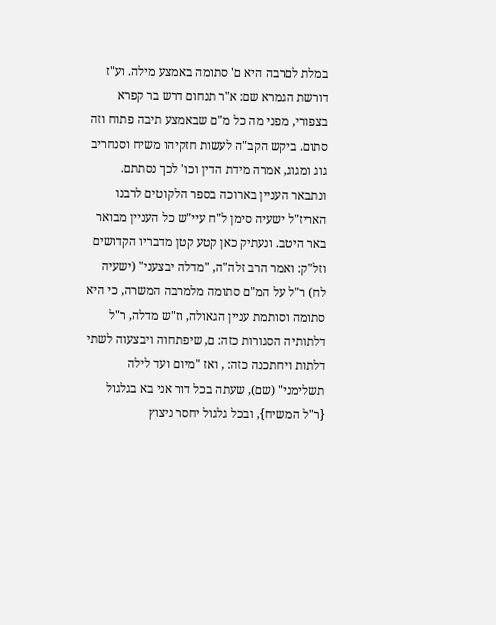במלת לםרבה היא ם' סתומה באמצע מילה. וע"ז דורשת הגמרא שם: א"ר תנחום דרש בר קפרא בצפורי, מפני מה כל מ"ם שבאמצע תיבה פתוח וזה סתום. ביקש הקב"ה לעשות חזקיהו משיח וסנחריב גוג ומגוג, אמרה מידת הדין וכו' לכך נסתתם. ונתבאר העניין בארוכה בספר הלקוטים לרבנו האריז"ל ישעיה סימן ל"ח עיי"ש כל העניין מבואר באר היטב. ונעתיק כאן קטע קטן מדבריו הקדושים וזל"ק: ואמר הרב זלה"ה, "מדלה יבצעני" (ישעיה לח) ר"ל על המ"ם סתומה מלמרבה המשרה, כי היא סתומה וסותמת עניין הגאולה, וז"ש מדלה, ר"ל דלתותיה הסגורות כזה: ם, שיפתחוה ויבצעוה לשתי דלתות ויחתכנה כזה: , ואז "מיום ועד לילה תשלימני" (שם), שעתה בכל דור אני בא בגלגול {ר"ל המשיח}, ובכל גלגול יחסר ניצוץ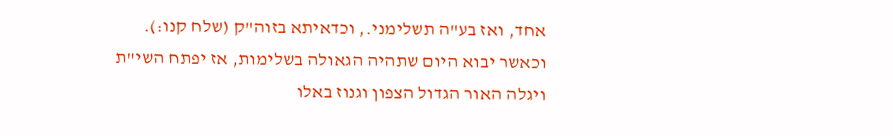אחד, ואז בע"ה תשלימני., וכדאיתא בזוה"ק (שלח קנו:). וכאשר יבוא היום שתהיה הגאולה בשלימות, אז יפתח השי"ת ויגלה האור הגדול הצפון וגנוז באלו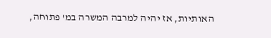האותיות, אז יהיה למרבה המשרה במ' פתוחה,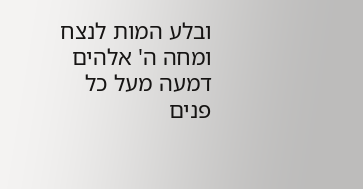ובלע המות לנצח ומחה ה' אלהים דמעה מעל כל פנים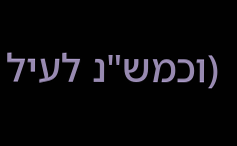(וכמש"נ לעיל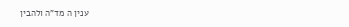ענין ה מד"ה ולהבין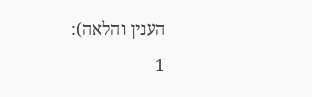הענין והלאה):
1